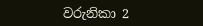වරුනිකා 2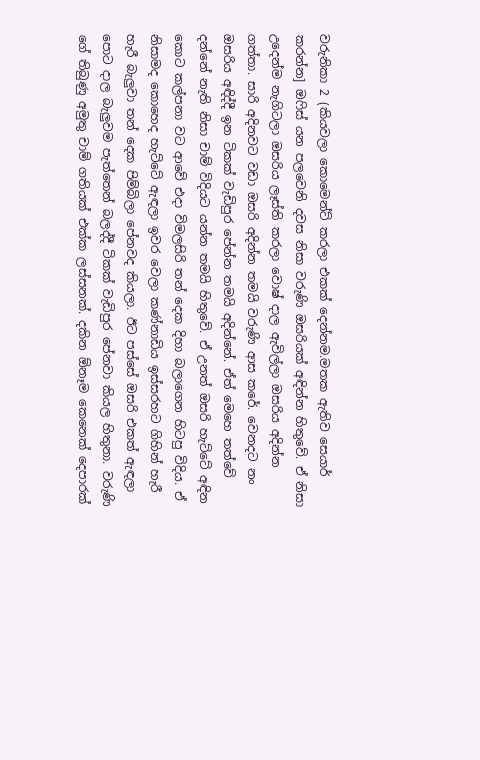වරුනිකා 2 (කියවලා කොමෙන්ට් කරලා එකක් දෙන්නම.මතක ඇතිව සෙයාර් කරන්න] ඔෆිස් යන පලවෙනි දවස නිසා වරුණි ඔසරියක් අඳින්න හිතුවේ. ඒ නිසා උදෙන්ම නැගිටලා ඔසරිය ලෑස්ති කරලා වොෂ් දාල ඇවිල්ලා ඔසරිය අදින්න ගත්තා. සාරි අදිනවට වඩා ඔසරි අදින්න තමයි වරුණි ආස කරේ. වෙනදට නං ඔසරිය අඳිද්දී ඉන ටිකක් වැඩිපුර පේන්න තමයි අදින්නේ. ඒත් මෙහෙ තත්වේ දන්නේ නැති නිසා චාම් විදියට යන්න තමයි හිතුවේ. ඒ උනත් ඔසරි හැට්ටේ අඳින කොට කල්පනා වට ආවේ එදා විමලසිරි තන් දෙක දිහා බලාගෙන හිටපු විදිය. ඒ නිසාමද කොහෙද හැට්ටේ ඇඳලා ඉවර වෙලා කණ්නාඩිය ඉස්සරහට ගිහින් හැරී හැරී බැලුවා තන් දෙක පිම්බිලා පේනවද කියලා. ඊට පස්සේ ඔසරි එකත් ඇඳලා පොට දාල බැලුවම පැත්තෙන් බලද්දී ටිකක් වැඩිපුර පේනවා කියල හිතුනා. වරුණි ගේ තිබුණු අමුතු චාම් ගතියක් එක්ක ලස්සනක්. දකින ඕනෑම කෙනෙක් දෙපාරක්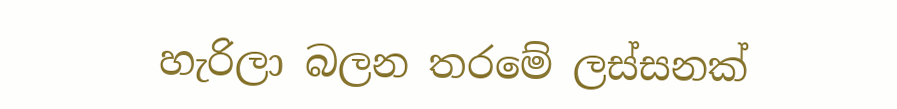හැරිලා බලන තරමේ ලස්සනක්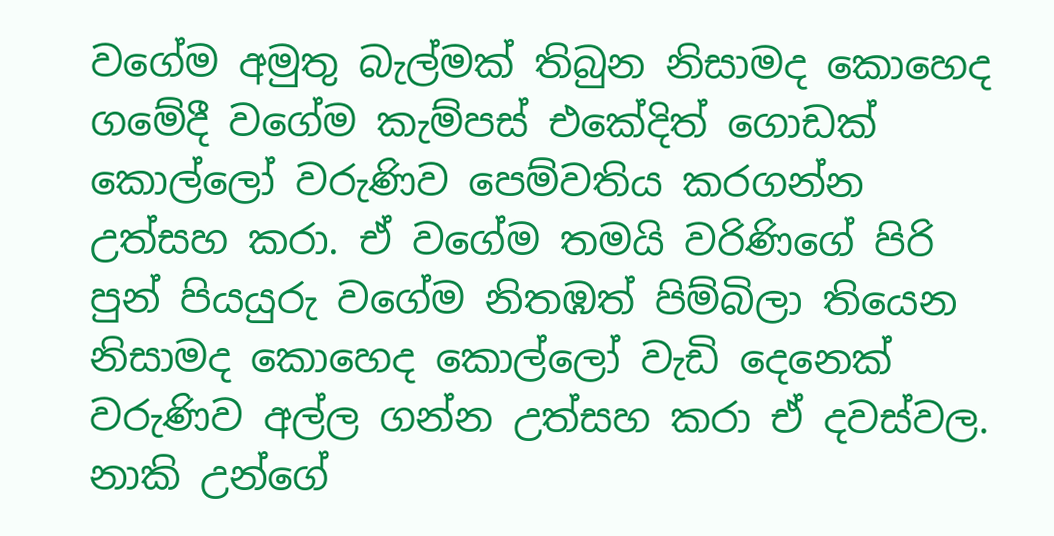වගේම අමුතු බැල්මක් තිබුන නිසාමද කොහෙද ගමේදී වගේම කැම්පස් එකේදිත් ගොඩක් කොල්ලෝ වරුණිව පෙම්වතිය කරගන්න උත්සහ කරා. ඒ වගේම තමයි වරිණිගේ පිරි පුන් පියයුරු වගේම නිතඹත් පිම්බිලා තියෙන නිසාමද කොහෙද කොල්ලෝ වැඩි දෙනෙක් වරුණිව අල්ල ගන්න උත්සහ කරා ඒ දවස්වල. නාකි උන්ගේ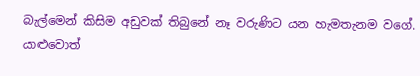බැල්මෙන් කිසිම අඩුවක් තිබුනේ නෑ වරුණිට යන හැමතැනම වගේ. යාළුවොත්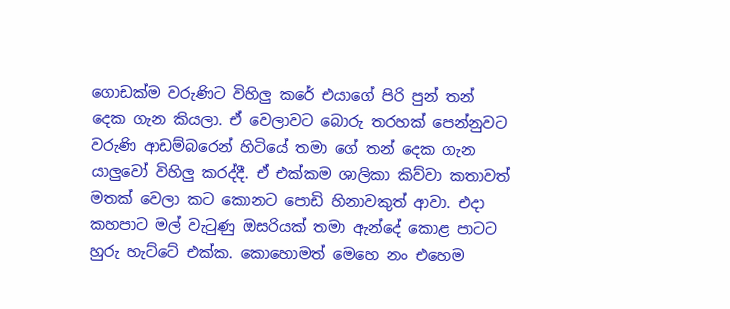ගොඩක්ම වරුණිට විහිලු කරේ එයාගේ පිරි පුන් තන් දෙක ගැන කියලා. ඒ වෙලාවට බොරු තරහක් පෙන්නුවට වරුණි ආඩම්බරෙන් හිටියේ තමා ගේ තන් දෙක ගැන යාලුවෝ විහිලු කරද්දී. ඒ එක්කම ශාලිකා කිව්වා කතාවත් මතක් වෙලා කට කොනට පොඩි හිනාවකුත් ආවා. එදා කහපාට මල් වැටුණු ඔසරියක් තමා ඇන්දේ කොළ පාටට හුරු හැට්ටේ එක්ක. කොහොමත් මෙහෙ නං එහෙම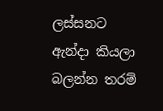ලස්සනට ඇන්දා කියලා බලන්න තරම්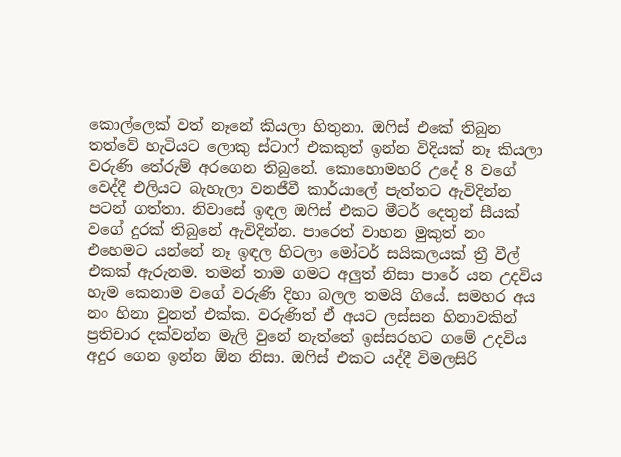කොල්ලෙක් වත් නෑනේ කියලා හිතුනා. ඔෆිස් එකේ තිබුන තත්වේ හැටියට ලොකු ස්ටාෆ් එකකුත් ඉන්න විදියක් නෑ කියලා වරුණි තේරුම් අරගෙන තිබුනේ. කොහොමහරි උදේ 8 වගේ වෙද්දී එලියට බැහැලා වනජීවී කාර්යාලේ පැත්තට ඇවිදින්න පටන් ගත්තා. නිවාසේ ඉඳල ඔෆිස් එකට මීටර් දෙතුන් සීයක් වගේ දුරක් තිබුනේ ඇවිදින්න. පාරෙත් වාහන මුකුත් නං එහෙමට යන්නේ නෑ ඉඳල හිටලා මෝටර් සයිකලයක් ත්‍රී වීල් එකක් ඇරුනම. තමන් තාම ගමට අලුත් නිසා පාරේ යන උදවිය හැම කෙනාම වගේ වරුණි දිහා බලල තමයි ගියේ. සමහර අය නං හිනා වුනත් එක්ක. වරුණිත් ඒ අයට ලස්සන හිනාවකින් ප්‍රතිචාර දක්වන්න මැලි වුනේ නැත්තේ ඉස්සරහට ගමේ උදවිය අදුර ගෙන ඉන්න ඕන නිසා. ඔෆිස් එකට යද්දී විමලසිරි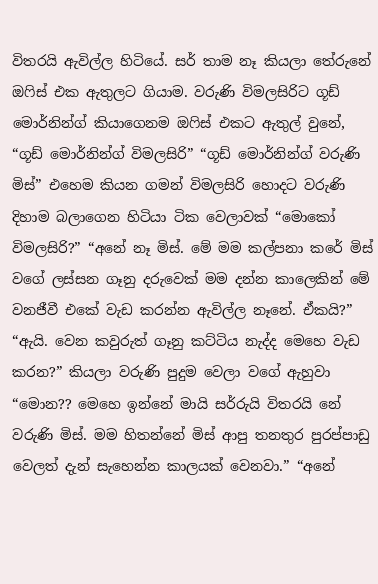විතරයි ඇවිල්ල හිටියේ. සර් තාම නෑ කියලා තේරුනේ ඔෆිස් එක ඇතුලට ගියාම. වරුණි විමලසිරිට ගූඩ් මොර්නින්ග් කියාගෙනම ඔෆිස් එකට ඇතුල් වුනේ, “ගූඩ් මොර්නින්ග් විමලසිරි” “ගූඩ් මොර්නින්ග් වරුණි මිස්” එහෙම කියන ගමන් විමලසිරි හොදට වරුණි දිහාම බලාගෙන හිටියා ටික වෙලාවක් “මොකෝ විමලසිරි?” “අනේ නෑ මිස්. මේ මම කල්පනා කරේ මිස් වගේ ලස්සන ගෑනු දරුවෙක් මම දන්න කාලෙකින් මේ වනජීවී එකේ වැඩ කරන්න ඇවිල්ල නෑනේ. ඒකයි?” “ඇයි. වෙන කවුරුත් ගෑනු කට්ටිය නැද්ද මෙහෙ වැඩ කරන?” කියලා වරුණි පුදුම වෙලා වගේ ඇහුවා “මොන?? මෙහෙ ඉන්නේ මායි සර්රුයි විතරයි නේ වරුණි මිස්. මම හිතන්නේ මිස් ආපු තනතුර පුරප්පාඩු වෙලත් දැන් සැහෙන්න කාලයක් වෙනවා.” “අනේ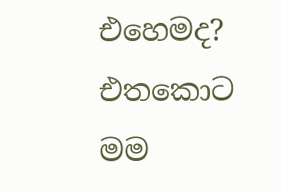එහෙමද? එතකොට මම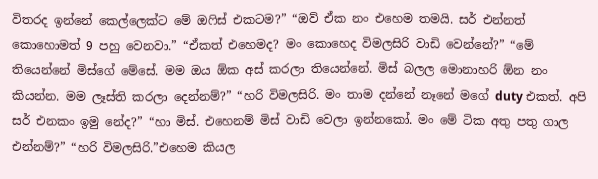විතරද ඉන්නේ කෙල්ලෙක්ට මේ ඔෆිස් එකටම?” “ඔව් ඒක නං එහෙම තමයි. සර් එන්නත් කොහොමත් 9 පහු වෙනවා.” “ඒකත් එහෙමද? මං කොහෙද විමලසිරි වාඩි වෙන්නේ?” “මේ තියෙන්නේ මිස්ගේ මේසේ. මම ඔය ඕක අස් කරලා තියෙන්නේ. මිස් බලල මොනාහරි ඕන නං කියන්න. මම ලෑස්ති කරලා දෙන්නම්?” “හරි විමලසිරි. මං තාම දන්නේ නෑනේ මගේ duty එකත්. අපි සර් එනකං ඉමු නේද?” “හා මිස්. එහෙනම් මිස් වාඩි වෙලා ඉන්නකෝ. මං මේ ටික අතු පතු ගාල එන්නම්?” “හරි විමලසිරි.”එහෙම කියල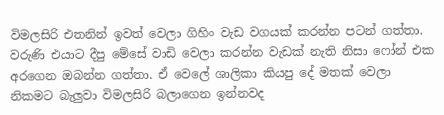විමලසිරි එතනින් ඉවත් වෙලා ගිහිං වැඩ වගයක් කරන්න පටන් ගත්තා. වරුණි එයාට දීපු මේසේ වාඩි වෙලා කරන්න වැඩක් නැති නිසා ෆෝන් එක අරගෙන ඔබන්න ගත්තා. ඒ වෙලේ ශාලිකා කියපු දේ මතක් වෙලා නිකමට බැලුවා විමලසිරි බලාගෙන ඉන්නවද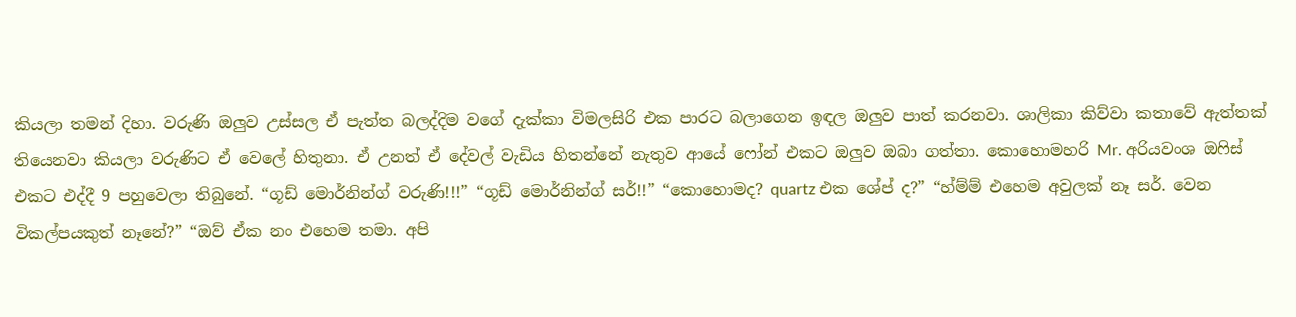කියලා තමන් දිහා. වරුණි ඔලුව උස්සල ඒ පැත්ත බලද්දිම වගේ දැක්කා විමලසිරි එක පාරට බලාගෙන ඉඳල ඔලුව පාත් කරනවා. ශාලිකා කිව්වා කතාවේ ඇත්තක් තියෙනවා කියලා වරුණිට ඒ වෙලේ හිතුනා. ඒ උනත් ඒ දේවල් වැඩිය හිතන්නේ නැතුව ආයේ ෆෝන් එකට ඔලුව ඔබා ගත්තා. කොහොමහරි Mr. අරියවංශ ඔෆිස් එකට එද්දී 9 පහුවෙලා තිබුනේ. “ගූඩ් මොර්නින්ග් වරුණි!!!” “ගූඩ් මොර්නින්ග් සර්!!” “කොහොමද? quartz එක ශේප් ද?” “හ්ම්ම් එහෙම අවුලක් නෑ සර්. වෙන විකල්පයකුත් නෑනේ?” “ඔව් ඒක නං එහෙම තමා. අපි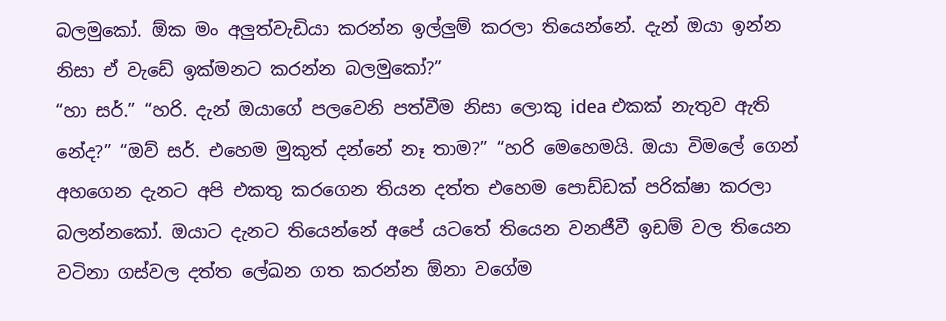බලමුකෝ. ඕක මං අලුත්වැඩියා කරන්න ඉල්ලුම් කරලා තියෙන්නේ. දැන් ඔයා ඉන්න නිසා ඒ වැඩේ ඉක්මනට කරන්න බලමුකෝ?”
“හා සර්.” “හරි. දැන් ඔයාගේ පලවෙනි පත්වීම නිසා ලොකු idea එකක් නැතුව ඇති නේද?” “ඔව් සර්. එහෙම මුකුත් දන්නේ නෑ තාම?” “හරි මෙහෙමයි. ඔයා විමලේ ගෙන් අහගෙන දැනට අපි එකතු කරගෙන තියන දත්ත එහෙම පොඩ්ඩක් පරික්ෂා කරලා බලන්නකෝ. ඔයාට දැනට තියෙන්නේ අපේ යටතේ තියෙන වනජීවී ඉඩම් වල තියෙන වටිනා ගස්වල දත්ත ලේඛන ගත කරන්න ඕනා වගේම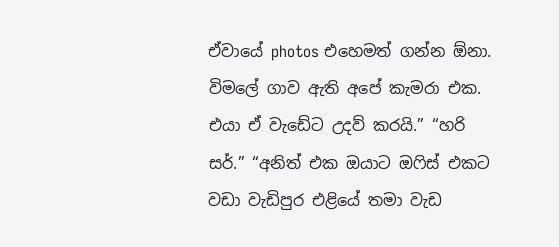ඒවායේ photos එහෙමත් ගන්න ඕනා. විමලේ ගාව ඇති අපේ කැමරා එක. එයා ඒ වැඩේට උදව් කරයි.” “හරි සර්.” “අනිත් එක ඔයාට ඔෆිස් එකට වඩා වැඩිපුර එළියේ තමා වැඩ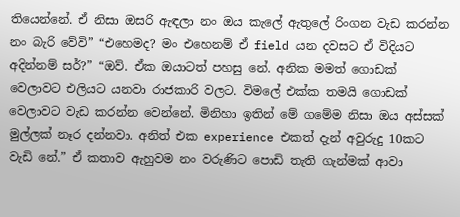තියෙන්නේ. ඒ නිසා ඔසරි ඇඳලා නං ඔය කැලේ ඇතුලේ රිංගන වැඩ කරන්න නං බැරි වේවි” “එහෙමද? මං එහෙනම් ඒ field යන දවසට ඒ විදියට අදින්නම් සර්?” “ඔව්. ඒක ඔයාටත් පහසු නේ. අනික මමත් ගොඩක් වෙලාවට එලියට යනවා රාජකාරි වලට. විමලේ එක්ක තමයි ගොඩක් වෙලාවට වැඩ කරන්න වෙන්නේ. මිනිහා ඉතින් මේ ගමේම නිසා ඔය අස්සක් මුල්ලක් නෑර දන්නවා. අනිත් එක experience එකත් දැන් අවුරුදු 10කට වැඩි නේ.” ඒ කතාව ඇහුවම නං වරුණිට පොඩි තැති ගැන්මක් ආවා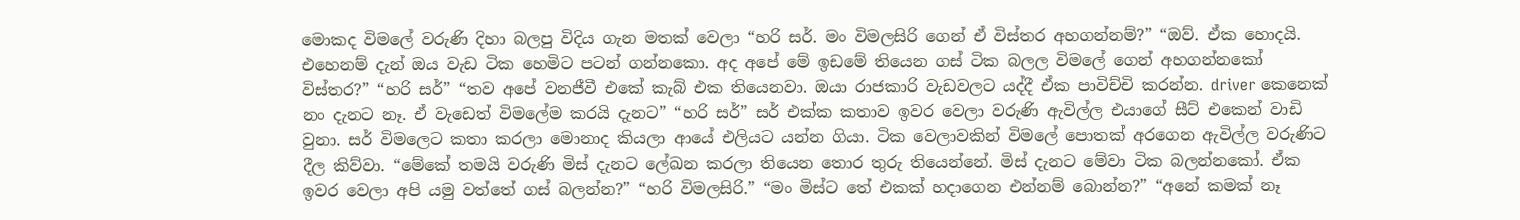මොකද විමලේ වරුණි දිහා බලපු විදිය ගැන මතක් වෙලා “හරි සර්. මං විමලසිරි ගෙන් ඒ විස්තර අහගන්නම්?” “ඔව්. ඒක හොදයි. එහෙනම් දැන් ඔය වැඩ ටික හෙමිට පටන් ගන්නකො. අද අපේ මේ ඉඩමේ තියෙන ගස් ටික බලල විමලේ ගෙන් අහගන්නකෝ විස්තර?” “හරි සර්” “තව අපේ වනජීවී එකේ කැබ් එක තියෙනවා. ඔයා රාජකාරි වැඩවලට යද්දී ඒක පාවිච්චි කරන්න. driver කෙනෙක් නං දැනට නෑ. ඒ වැඩෙත් විමලේම කරයි දැනට” “හරි සර්” සර් එක්ක කතාව ඉවර වෙලා වරුණි ඇවිල්ල එයාගේ සීට් එකෙන් වාඩි වුනා. සර් විමලෙට කතා කරලා මොනාද කියලා ආයේ එලියට යන්න ගියා. ටික වෙලාවකින් විමලේ පොතක් අරගෙන ඇවිල්ල වරුණිට දීල කිව්වා. “මේකේ තමයි වරුණි මිස් දැනට ලේඛන කරලා තියෙන තොර තුරු තියෙන්නේ. මිස් දැනට මේවා ටික බලන්නකෝ. ඒක ඉවර වෙලා අපි යමු වත්තේ ගස් බලන්න?” “හරි විමලසිරි.” “මං මිස්ට තේ එකක් හදාගෙන එන්නම් බොන්න?” “අනේ කමක් නෑ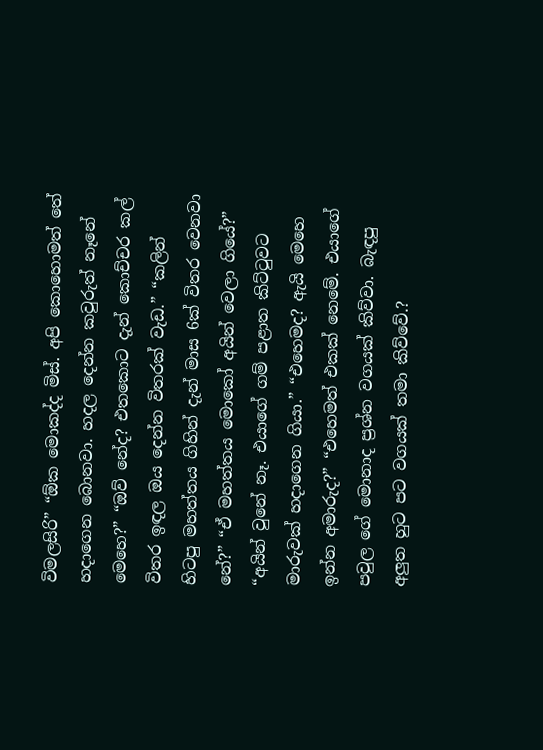විමලසිරි” “ඕක මොකද්ද මිස්. අපි කොහොමත් තේ හදාගෙන බොනවා. හදල දෙන්න කවුරුත් නෑනේ මෙහෙ?” “ඔව් නේද? එතකොට දැන් කොච්චර කල් විතර ඉඳල ඔය දෙන්න විතරක් වැඩ.” “කලින් හිටපු මහත්තය ගිහින් දැන් මාස 6ක් විතර වෙනවා නේ?” “ඒ මහත්තය මොකෝ අයින් වෙලා ගියේ?” “අයින් වුනේ නෑ. එයාගේ ගම් පළාත කිට්ටුවට මාරුවක් හදාගෙන ගියා.” “එහෙමද? ඇයි මෙහෙ ඉන්න අමාරුද?” “එහෙමත් එකක් නෙමේ. එයාගේ පවුල ගේ මොනාද ප්‍රශ්න වගයක් කිව්වා. බැඳපු අලුත හුට පට වගයක් තමා කිව්වේ.?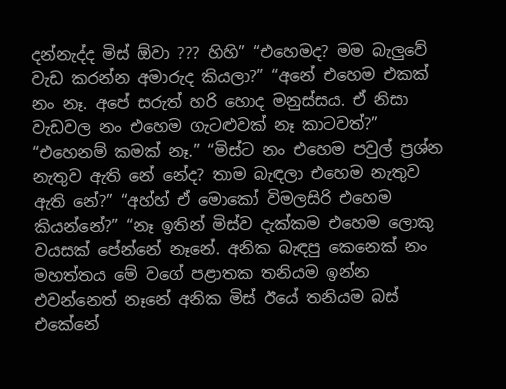දන්නැද්ද මිස් ඕවා ??? හිහි” “එහෙමද? මම බැලුවේ වැඩ කරන්න අමාරුද කියලා?” “අනේ එහෙම එකක් නං නෑ. අපේ සරුත් හරි හොද මනුස්සය. ඒ නිසා වැඩවල නං එහෙම ගැටළුවක් නෑ කාටවත්?” “එහෙනම් කමක් නෑ.” “මිස්ට නං එහෙම පවුල් ප්‍රශ්න නැතුව ඇති නේ නේද? තාම බැඳලා එහෙම නැතුව ඇති නේ?” “අහ්හ් ඒ මොකෝ විමලසිරි එහෙම කියන්නේ?” “නෑ ඉතින් මිස්ව දැක්කම එහෙම ලොකු වයසක් පේන්නේ නෑනේ. අනික බැඳපු කෙනෙක් නං මහත්තය මේ වගේ පළාතක තනියම ඉන්න එවන්නෙත් නෑනේ අනික මිස් ඊයේ තනියම බස් එකේනේ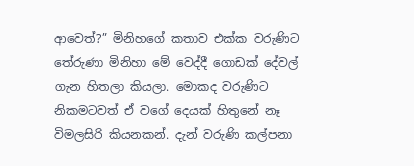ආවෙත්?” මිනිහගේ කතාව එක්ක වරුණිට තේරුණා මිනිහා මේ වෙද්දී ගොඩක් දේවල් ගැන හිතලා කියලා. මොකද වරුණිට නිකමටවත් ඒ වගේ දෙයක් හිතුනේ නෑ විමලසිරි කියනකන්. දැන් වරුණි කල්පනා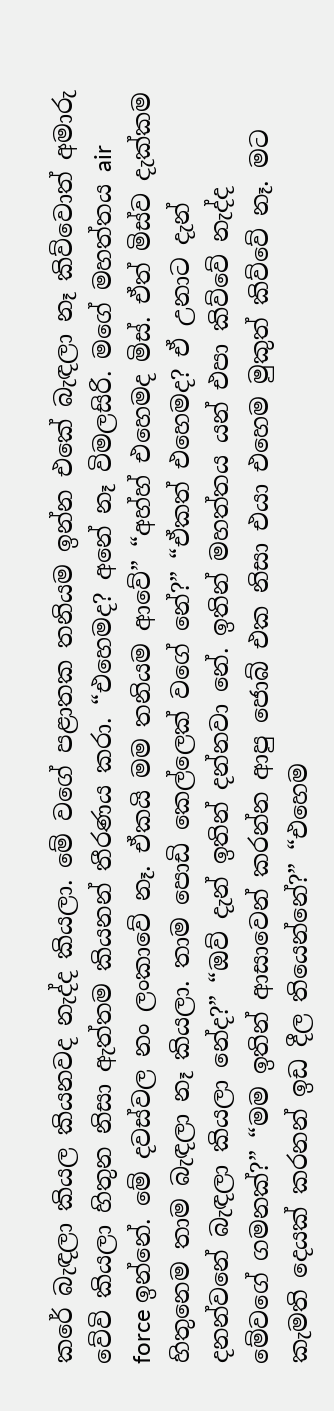කරේ බැඳලා කියල කියනවද නැද්ද කියලා. මේ වගේ පළාතක තනියම ඉන්න එකේ බැඳලා නෑ කිව්වොත් අමාරු වේවි කියලා හිතුන නිසා ඇත්තම කියනන් තීරණය කරා. “එහෙමද? අනේ නෑ විමලසිරි. මගේ මහත්තය air force ඉන්නේ. මේ දවස්වල නං ලංකාවේ නෑ. ඒකයි මම තනියම ආවේ” “අහ්හ් එහෙමද මිස්. ඒත් මිස්ව දැක්කම හිතුනෙම තාම බැඳලා නෑ කියලා. තාම පොඩි කෙල්ලෙක් වගේ නේ?” “ඒකත් එහෙමද? ඒ උනාට දැන් දනන්වනේ බැඳලා කියලා නේද?” “ඔව් දැන් ඉතින් දන්නවා නේ. ඉතින් මහත්තය යන් එපා කිව්වේ නැද්ද මේවගේ ගමනක්?” “මම ඉතින් ආසාවෙන් කරන්න ආපු ජොබ් එක නිසා එයා එහෙම මුකුත් කිව්වේ නෑ. මට කැමති දෙයක් කරනන් ඉඩ දීල තියෙන්නේ?” “එහෙම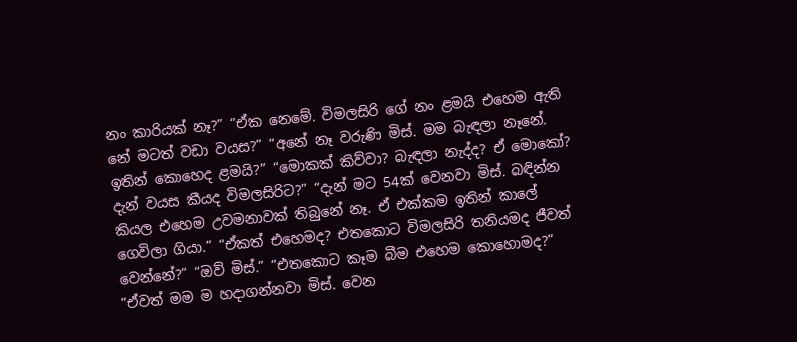නං කාරියක් නෑ?” “ඒක නෙමේ. විමලසිරි ගේ නං ළමයි එහෙම ඇති නේ මටත් වඩා වයස?” “අනේ නෑ වරුණි මිස්. මම බැඳලා නෑනේ. ඉතින් කොහෙද ළමයි?” “මොකක් කිව්වා? බැඳලා නැද්ද? ඒ මොකෝ? දැන් වයස කීයද විමලසිරිට?” “දැන් මට 54ක් වෙනවා මිස්. බඳින්න කියල එහෙම උවමනාවක් තිබුනේ නෑ. ඒ එක්කම ඉතින් කාලේ ගෙවිලා ගියා.” “ඒකත් එහෙමද? එතකොට විමලසිරි තනියමද ජීවත් වෙන්නේ?” “ඔව් මිස්.” “එතකොට කෑම බීම එහෙම කොහොමද?” “ඒවත් මම ම හදාගන්නවා මිස්. වෙන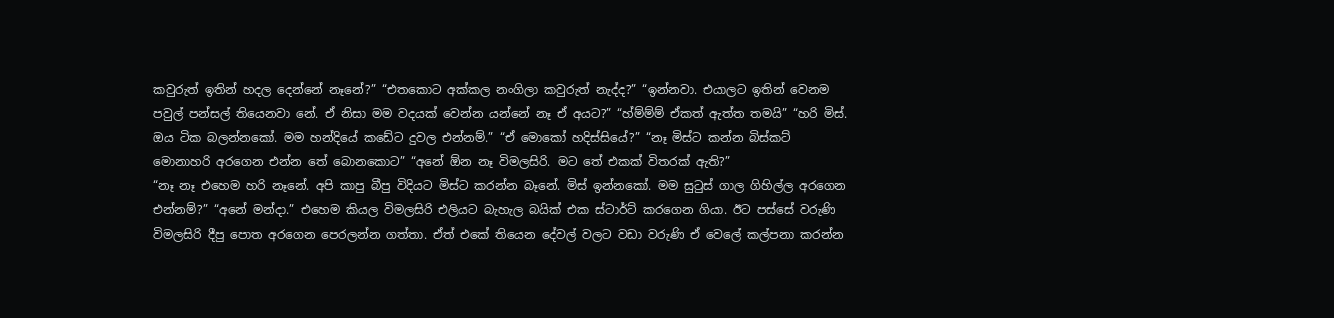කවුරුත් ඉතින් හදල දෙන්නේ නෑනේ?” “එතකොට අක්කල නංගිලා කවුරුත් නැද්ද?” “ඉන්නවා. එයාලට ඉතින් වෙනම පවුල් පන්සල් තියෙනවා නේ. ඒ නිසා මම වදයක් වෙන්න යන්නේ නෑ ඒ අයට?” “හ්ම්ම්ම් ඒකත් ඇත්ත තමයි” “හරි මිස්. ඔය ටික බලන්නකෝ. මම හන්දියේ කඩේට දුවල එන්නම්.” “ඒ මොකෝ හදිස්සියේ?” “නෑ මිස්ට කන්න බිස්කට් මොනාහරි අරගෙන එන්න තේ බොනකොට” “අනේ ඕන නෑ විමලසිරි. මට තේ එකක් විතරක් ඇති?”
“නෑ නෑ එහෙම හරි නෑනේ. අපි කාපු බීපු විදියට මිස්ට කරන්න බෑනේ. මිස් ඉන්නකෝ. මම සුටුස් ගාල ගිහිල්ල අරගෙන එන්නම්?” “අනේ මන්දා.” එහෙම කියල විමලසිරි එලියට බැහැල බයික් එක ස්ටාර්ට් කරගෙන ගියා. ඊට පස්සේ වරුණි විමලසිරි දීපු පොත අරගෙන පෙරලන්න ගත්තා. ඒත් එකේ තියෙන දේවල් වලට වඩා වරුණි ඒ වෙලේ කල්පනා කරන්න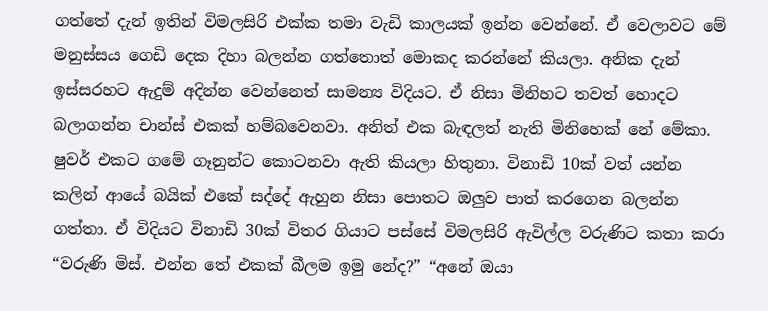ගත්තේ දැන් ඉතින් විමලසිරි එක්ක තමා වැඩි කාලයක් ඉන්න වෙන්නේ. ඒ වෙලාවට මේ මනුස්සය ගෙඩි දෙක දිහා බලන්න ගත්තොත් මොකද කරන්නේ කියලා. අනික දැන් ඉස්සරහට ඇදුම් අදින්න වෙන්නෙත් සාමන්‍ය විදියට. ඒ නිසා මිනිහට තවත් හොදට බලාගන්න චාන්ස් එකක් හම්බවෙනවා. අනිත් එක බැඳලත් නැති මිනිහෙක් නේ මේකා. ෂුවර් එකට ගමේ ගෑනුන්ට කොටනවා ඇති කියලා හිතුනා. විනාඩි 10ක් වත් යන්න කලින් ආයේ බයික් එකේ සද්දේ ඇහුන නිසා පොතට ඔලුව පාත් කරගෙන බලන්න ගත්තා. ඒ විදියට විනාඩි 30ක් විතර ගියාට පස්සේ විමලසිරි ඇවිල්ල වරුණිට කතා කරා “වරුණි මිස්. එන්න තේ එකක් බීලම ඉමු නේද?” “අනේ ඔයා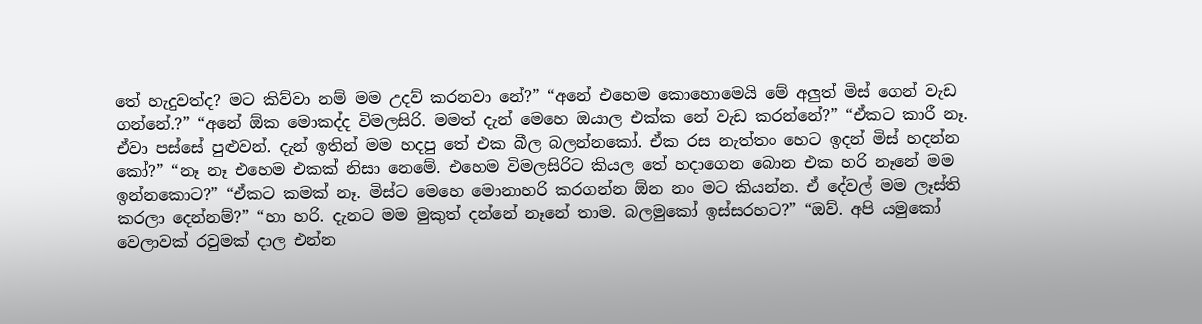තේ හැදුවත්ද? මට කිව්වා නම් මම උදව් කරනවා නේ?” “අනේ එහෙම කොහොමෙයි මේ අලුත් මිස් ගෙන් වැඩ ගන්නේ.?” “අනේ ඕක මොකද්ද විමලසිරි. මමත් දැන් මෙහෙ ඔයාල එක්ක නේ වැඩ කරන්නේ?” “ඒකට කාරී නෑ. ඒවා පස්සේ පුළුවන්. දැන් ඉතින් මම හදපු තේ එක බීල බලන්නකෝ. ඒක රස නැත්තං හෙට ඉදන් මිස් හදන්න කෝ?” “නෑ නෑ එහෙම එකක් නිසා නෙමේ. එහෙම විමලසිරිට කියල තේ හදාගෙන බොන එක හරි නෑනේ මම ඉන්නකොට?” “ඒකට කමක් නෑ. මිස්ට මෙහෙ මොනාහරි කරගන්න ඕන නං මට කියන්න. ඒ දේවල් මම ලෑස්ති කරලා දෙන්නම්?” “හා හරි. දැනට මම මුකුත් දන්නේ නෑනේ තාම. බලමුකෝ ඉස්සරහට?” “ඔව්. අපි යමුකෝ වෙලාවක් රවුමක් දාල එන්න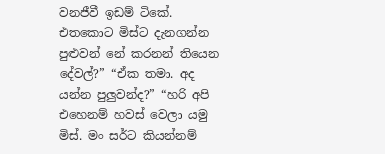වනජීවී ඉඩම් ටිකේ. එතකොට මිස්ට දැනගන්න පුළුවන් නේ කරනන් තියෙන දේවල්?” “ඒක තමා. අද යන්න පුලුවන්ද?” “හරි අපි එහෙනම් හවස් වෙලා යමු මිස්. මං සර්ට කියන්නම්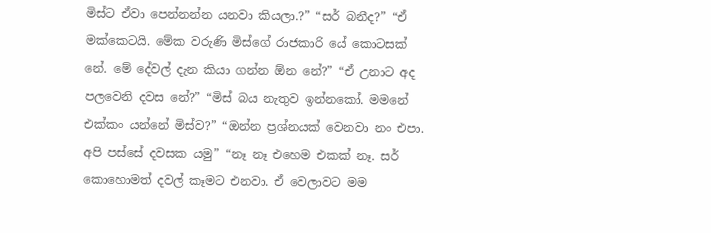මිස්ට ඒවා පෙන්නන්න යනවා කියලා.?” “සර් බනීද?” “ඒ මක්කෙටයි. මේක වරුණි මිස්ගේ රාජකාරි යේ කොටසක් නේ. මේ දේවල් දැන කියා ගන්න ඕන නේ?” “ඒ උනාට අද පලවෙනි දවස නේ?” “මිස් බය නැතුව ඉන්නකෝ. මමනේ එක්කං යන්නේ මිස්ව?” “ඔන්න ප්‍රශ්නයක් වෙනවා නං එපා. අපි පස්සේ දවසක යමු” “නෑ නෑ එහෙම එකක් නෑ. සර් කොහොමත් දවල් කෑමට එනවා. ඒ වෙලාවට මම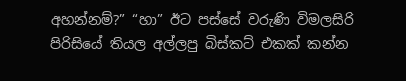අහන්නම්?” “හා” ඊට පස්සේ වරුණි විමලසිරි පිරිසියේ තියල අල්ලපු බිස්කට් එකක් කන්න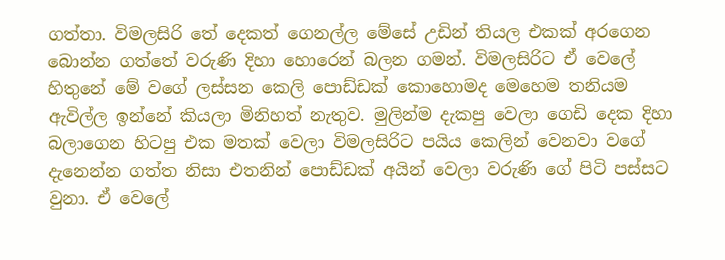ගත්තා. විමලසිරි තේ දෙකත් ගෙනල්ල මේසේ උඩින් තියල එකක් අරගෙන බොන්න ගත්තේ වරුණි දිහා හොරෙන් බලන ගමන්. විමලසිරිට ඒ වෙලේ හිතුනේ මේ වගේ ලස්සන කෙලි පොඩ්ඩක් කොහොමද මෙහෙම තනියම ඇවිල්ල ඉන්නේ කියලා මිනිහත් නැතුව. මුලින්ම දැකපු වෙලා ගෙඩි දෙක දිහා බලාගෙන හිටපු එක මතක් වෙලා විමලසිරිට පයිය කෙලින් වෙනවා වගේ දැනෙන්න ගත්ත නිසා එතනින් පොඩ්ඩක් අයින් වෙලා වරුණි ගේ පිටි පස්සට වුනා. ඒ වෙලේ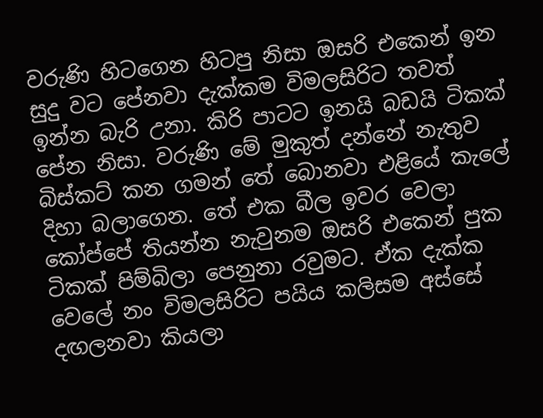වරුණි හිටගෙන හිටපු නිසා ඔසරි එකෙන් ඉන සුදු වට පේනවා දැක්කම විමලසිරිට තවත් ඉන්න බැරි උනා. කිරි පාටට ඉනයි බඩයි ටිකක් පේන නිසා. වරුණි මේ මුකුත් දන්නේ නැතුව බිස්කට් කන ගමන් තේ බොනවා එළියේ කැලේ දිහා බලාගෙන. තේ එක බීල ඉවර වෙලා කෝප්පේ තියන්න නැවුනම ඔසරි එකෙන් පුක ටිකක් පිම්බිලා පෙනුනා රවුමට. ඒක දැක්ක වෙලේ නං විමලසිරිට පයිය කලිසම අස්සේ දඟලනවා කියලා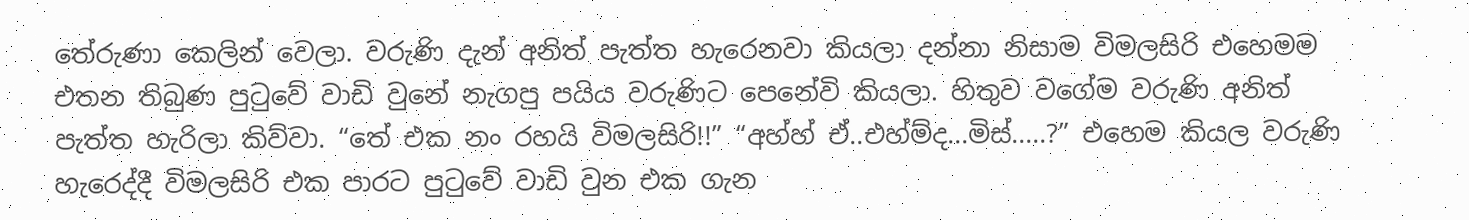තේරුණා කෙලින් වෙලා. වරුණි දැන් අනිත් පැත්ත හැරෙනවා කියලා දන්නා නිසාම විමලසිරි එහෙමම එතන තිබුණ පුටුවේ වාඩි වුනේ නැගපු පයිය වරුණිට පෙනේවි කියලා. හිතුව වගේම වරුණි අනිත් පැත්ත හැරිලා කිව්වා. “තේ එක නං රහයි විමලසිරි!!” “අහ්හ් ඒ..එහ්ම්ද...මිස්.....?” එහෙම කියල වරුණි හැරෙද්දී විමලසිරි එක පාරට පුටුවේ වාඩි වුන එක ගැන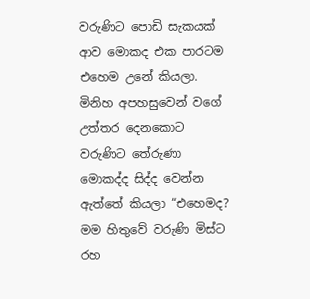වරුණිට පොඩි සැකයක් ආව මොකද එක පාරටම එහෙම උනේ කියලා. මිනිහ අපහසුවෙන් වගේ උත්තර දෙනකොට වරුණිට තේරුණා මොකද්ද සිද්ද වෙන්න ඇත්තේ කියලා “එහෙමද? මම හිතුවේ වරුණි මිස්ට රහ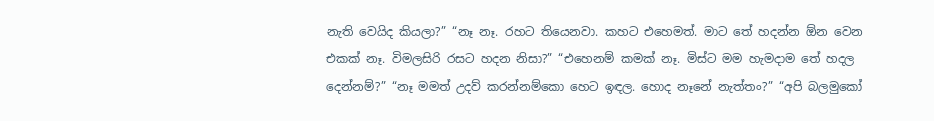නැති වෙයිද කියලා?” “නෑ නෑ. රහට තියෙනවා. කහට එහෙමත්. මාට තේ හදන්න ඕන වෙන එකක් නෑ. විමලසිරි රසට හදන නිසා?” “එහෙනම් කමක් නෑ. මිස්ට මම හැමදාම තේ හදල දෙන්නම්?” “නෑ මමත් උදව් කරන්නම්කො හෙට ඉඳල. හොද නෑනේ නැත්තං?” “අපි බලමුකෝ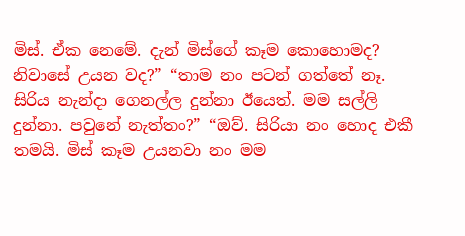මිස්. ඒක නෙමේ. දැන් මිස්ගේ කෑම කොහොමද? නිවාසේ උයන වද?” “තාම නං පටන් ගත්තේ නෑ. සිරිය නැන්දා ගෙනල්ල දුන්නා ඊයෙත්. මම සල්ලි දුන්නා. පවුනේ නැත්තං?” “ඔව්. සිරියා නං හොද එකී තමයි. මිස් කෑම උයනවා නං මම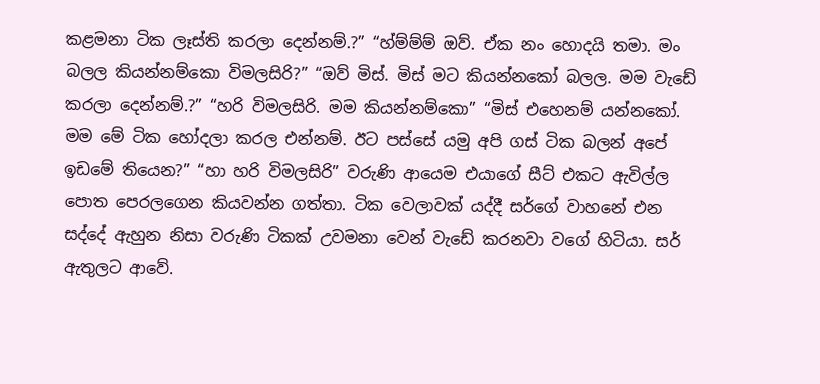කළමනා ටික ලෑස්ති කරලා දෙන්නම්.?” “හ්ම්ම්ම් ඔව්. ඒක නං හොදයි තමා. මං බලල කියන්නම්කො විමලසිරි?” “ඔව් මිස්. මිස් මට කියන්නකෝ බලල. මම වැඩේ කරලා දෙන්නම්.?” “හරි විමලසිරි. මම කියන්නම්කො” “මිස් එහෙනම් යන්නකෝ. මම මේ ටික හෝදලා කරල එන්නම්. ඊට පස්සේ යමු අපි ගස් ටික බලන් අපේ ඉඩමේ තියෙන?” “හා හරි විමලසිරි” වරුණි ආයෙම එයාගේ සීට් එකට ඇවිල්ල පොත පෙරලගෙන කියවන්න ගත්තා. ටික වෙලාවක් යද්දී සර්ගේ වාහනේ එන සද්දේ ඇහුන නිසා වරුණි ටිකක් උවමනා වෙන් වැඩේ කරනවා වගේ හිටියා. සර් ඇතුලට ආවේ.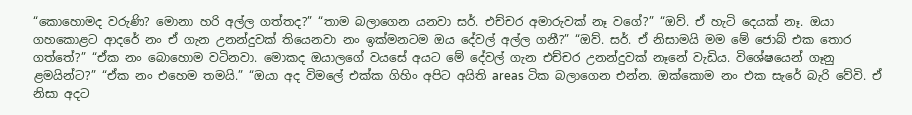“කොහොමද වරුණි? මොනා හරි අල්ල ගත්තද?” “තාම බලාගෙන යනවා සර්. එච්චර අමාරුවක් නෑ වගේ?” “ඔව්. ඒ හැටි දෙයක් නෑ. ඔයා ගහකොළට ආදරේ නං ඒ ගැන උනන්දුවක් තියෙනවා නං ඉක්මනටම ඔය දේවල් අල්ල ගනී?” “ඔව්. සර්. ඒ නිසාමයි මම මේ ජොබ් එක තොර ගත්තේ?” “ඒක නං බොහොම වටිනවා. මොකද ඔයාලගේ වයසේ අයට මේ දේවල් ගැන එච්චර උනන්දුවක් නෑනේ වැඩිය. විශේෂයෙන් ගෑනු ළමයින්ට?” “ඒක නං එහෙම තමයි.” “ඔයා අද විමලේ එක්ක ගිහිං අපිට අයිති areas ටික බලාගෙන එන්න. ඔක්කොම නං එක සැරේ බැරි වේවි. ඒ නිසා අදට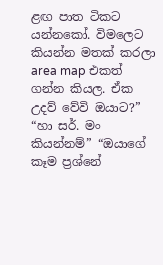ළඟ පාත ටිකට යන්නකෝ. විමලෙට කියන්න මතක් කරලා area map එකත් ගන්න කියල. ඒක උදව් වේවි ඔයාට?” “හා සර්. මං කියන්නම්” “ඔයාගේ කෑම ප්‍රශ්නේ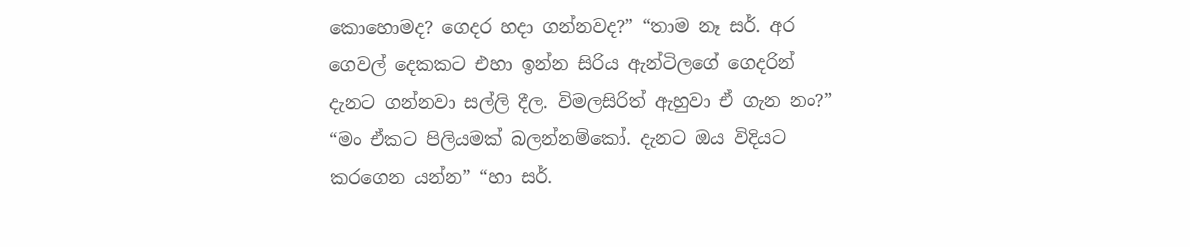කොහොමද? ගෙදර හදා ගන්නවද?” “තාම නෑ සර්. අර ගෙවල් දෙකකට එහා ඉන්න සිරිය ඇන්ටිලගේ ගෙදරින් දැනට ගන්නවා සල්ලි දීල. විමලසිරිත් ඇහුවා ඒ ගැන නං?” “මං ඒකට පිලියමක් බලන්නම්කෝ. දැනට ඔය විදියට කරගෙන යන්න” “හා සර්.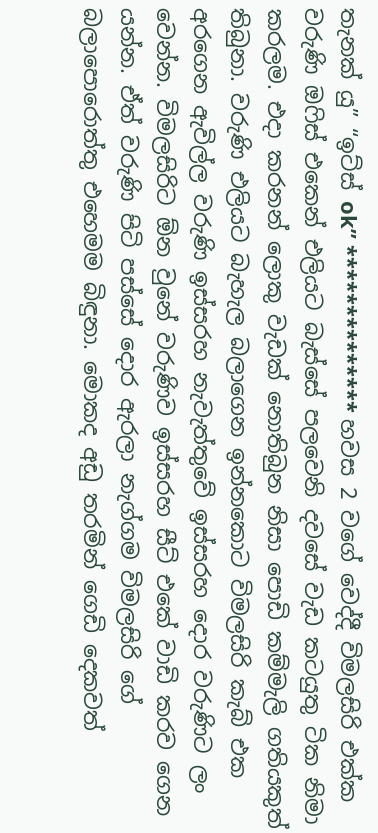තැනක් යු” “ඉට්ස් ok” ************** හවස 2 වගේ වෙද්දී විමලසිරි එක්ක වරුණි ඔෆිස් එකෙන් එලියට බැස්සේ පලවෙනි දවසේ වැඩ කටයුතු ටික නිමා කරලම. එදා කරනන් ලොකු වැඩක් නොතිබුන නිසා පොඩි කම්මැලි ගතියකුත් තිබුනා. වරුණි එලියට බැහැල බලාගෙන ඉන්නකොට විමලසිරි කැබ් එක අරගෙන ඇවිල්ල වරුණි ඉස්සරහ නැවැත්තුවේ ඉස්සරහ දොර වරුණිට ලං වෙන්න. විමලසිරිට ඕන වුනේ වරුණිව ඉස්සරහ සීට් එකේ වාඩි කරව ගෙන යන්න. ඒත් වරුණි පිටි පස්සේ දොර ඇරලා නැග්ගම විමලසිරි ගේ බලාපොරොත්තු එහෙමම බිඳුනා. මොකද අඩු තරමින් ගෙඩි දෙකවත්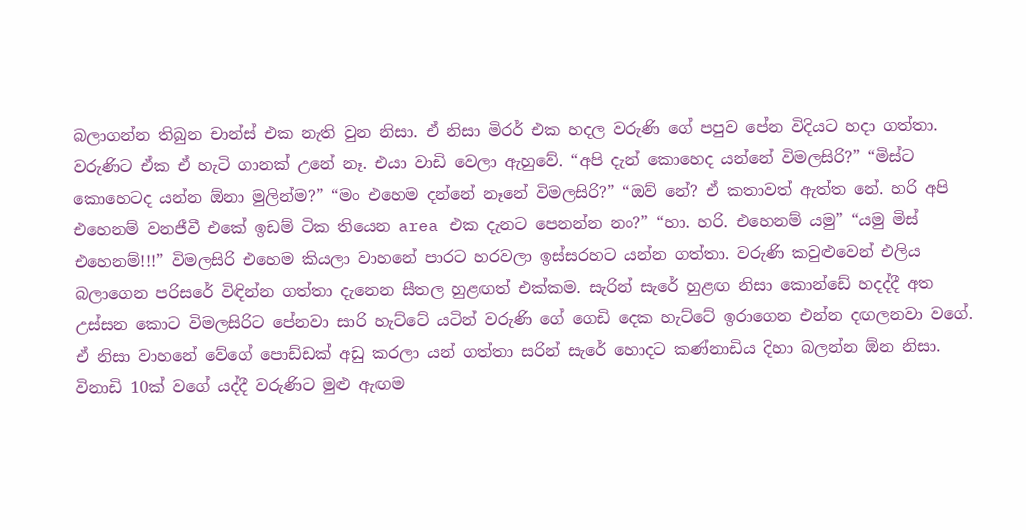බලාගන්න තිබුන චාන්ස් එක නැති වුන නිසා. ඒ නිසා මිරර් එක හදල වරුණි ගේ පපුව පේන විදියට හදා ගත්තා. වරුණිට ඒක ඒ හැටි ගානක් උනේ නෑ. එයා වාඩි වෙලා ඇහුවේ. “අපි දැන් කොහෙද යන්නේ විමලසිරි?” “මිස්ට කොහෙටද යන්න ඕනා මුලින්ම?” “මං එහෙම දන්නේ නෑනේ විමලසිරි?” “ඔව් නේ? ඒ කතාවත් ඇත්ත නේ. හරි අපි එහෙනම් වනජීවී එකේ ඉඩම් ටික තියෙන area එක දැනට පෙනන්න නං?” “හා. හරි. එහෙනම් යමු” “යමු මිස් එහෙනම්!!!” විමලසිරි එහෙම කියලා වාහනේ පාරට හරවලා ඉස්සරහට යන්න ගත්තා. වරුණි කවුළුවෙන් එලිය බලාගෙන පරිසරේ විඳින්න ගත්තා දැනෙන සීතල හුළඟත් එක්කම. සැරින් සැරේ හුළඟ නිසා කොන්ඩේ හදද්දී අත උස්සන කොට විමලසිරිට පේනවා සාරි හැට්ටේ යටින් වරුණි ගේ ගෙඩි දෙක හැට්ටේ ඉරාගෙන එන්න දඟලනවා වගේ. ඒ නිසා වාහනේ වේගේ පොඩ්ඩක් අඩු කරලා යන් ගත්තා සරින් සැරේ හොදට කණ්නාඩිය දිහා බලන්න ඕන නිසා. විනාඩි 10ක් වගේ යද්දී වරුණිට මුළු ඇඟම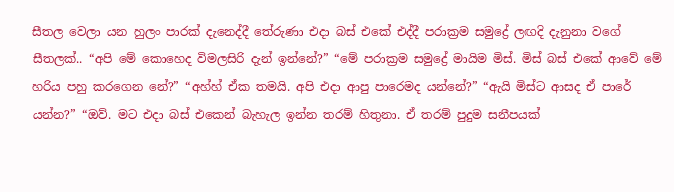සීතල වෙලා යන හුලං පාරක් දැනෙද්දී තේරුණා එදා බස් එකේ එද්දී පරාක්‍රම සමුද්‍රේ ලඟදි දැනුනා වගේ සීතලක්.. “අපි මේ කොහෙද විමලසිරි දැන් ඉන්නේ?” “මේ පරාක්‍රම සමුද්‍රේ මායිම මිස්. මිස් බස් එකේ ආවේ මේ හරිය පහු කරගෙන නේ?” “අහ්හ් ඒක තමයි. අපි එදා ආපු පාරෙමද යන්නේ?” “ඇයි මිස්ට ආසද ඒ පාරේ යන්න?” “ඔව්. මට එදා බස් එකෙන් බැහැල ඉන්න තරම් හිතුනා. ඒ තරම් පුදුම සනීපයක්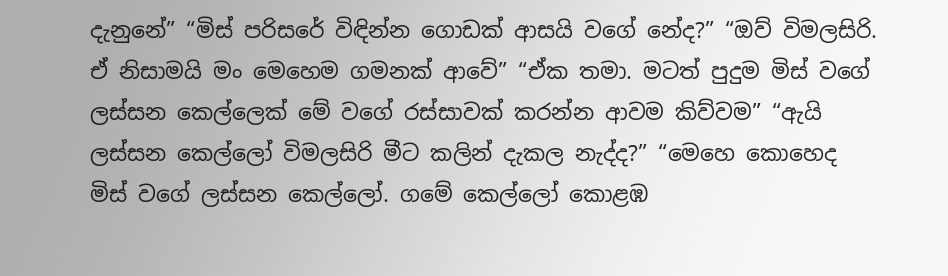දැනුනේ” “මිස් පරිසරේ විඳින්න ගොඩක් ආසයි වගේ නේද?” “ඔව් විමලසිරි. ඒ නිසාමයි මං මෙහෙම ගමනක් ආවේ” “ඒක තමා. මටත් පුදුම මිස් වගේ ලස්සන කෙල්ලෙක් මේ වගේ රස්සාවක් කරන්න ආවම කිව්වම” “ඇයි ලස්සන කෙල්ලෝ විමලසිරි මීට කලින් දැකල නැද්ද?” “මෙහෙ කොහෙද මිස් වගේ ලස්සන කෙල්ලෝ. ගමේ කෙල්ලෝ කොළඹ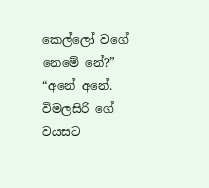කෙල්ලෝ වගේ නෙමේ නේ?” “අනේ අනේ. විමලසිරි ගේ වයසට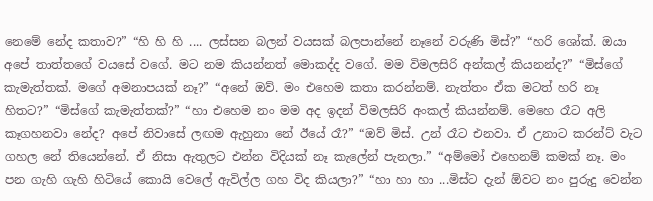නෙමේ නේද කතාව?” “හි හි හි .... ලස්සන බලන් වයසක් බලපාන්නේ නෑනේ වරුණි මිස්?” “හරි ශෝක්. ඔයා අපේ තාත්තගේ වයසේ වගේ. මට නම කියන්නත් මොකද්ද වගේ. මම විමලසිරි අන්කල් කියනන්ද?” “මිස්ගේ කැමැත්තක්. මගේ අමනාපයක් නෑ?” “අනේ ඔව්. මං එහෙම කතා කරන්නම්. නැත්තං ඒක මටත් හරි නෑ හිතට?” “මිස්ගේ කැමැත්තක්?” “හා එහෙම නං මම අද ඉදන් විමලසිරි අංකල් කියන්නම්. මෙහෙ රෑට අලි කෑගහනවා නේද? අපේ නිවාසේ ලඟම ඇහුනා නේ ඊයේ රෑ?” “ඔව් මිස්. උන් රෑට එනවා. ඒ උනාට කරන්ට් වැට ගහල නේ තියෙන්නේ. ඒ නිසා ඇතුලට එන්න විදියක් නෑ කැලේන් පැනලා.” “අම්මෝ එහෙනම් කමක් නෑ. මං පන ගැහි ගැහි හිටියේ කොයි වෙලේ ඇවිල්ල ගහ විද කියලා?” “හා හා හා ...මිස්ට දැන් ඕවට නං පුරුදු වෙන්න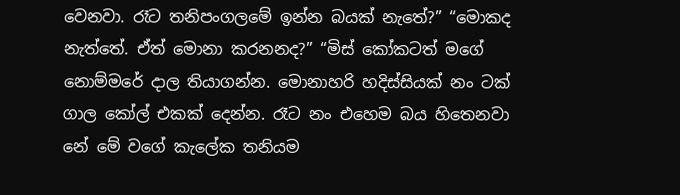වෙනවා. රෑට තනිපංගලමේ ඉන්න බයක් නැතේ?” “මොකද නැත්තේ. ඒත් මොනා කරනනද?” “මිස් කෝකටත් මගේ නොම්මරේ දාල තියාගන්න. මොනාහරි හදිස්සියක් නං ටක් ගාල කෝල් එකක් දෙන්න. රෑට නං එහෙම බය හිතෙනවා නේ මේ වගේ කැලේක තනියම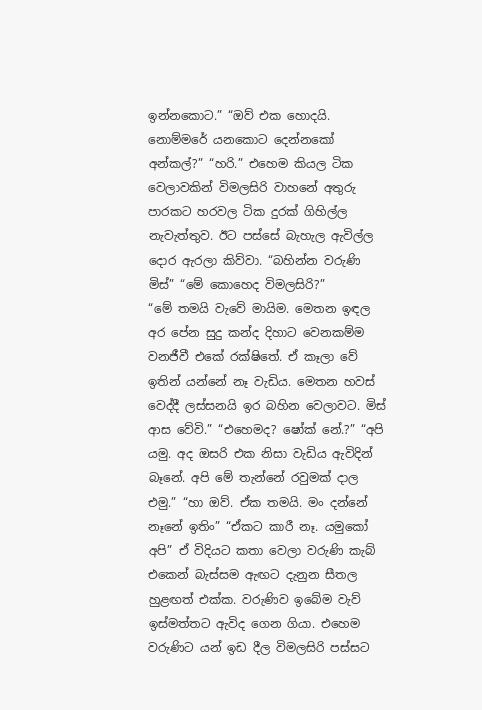ඉන්නකොට.” “ඔව් එක හොදයි. නොම්මරේ යනකොට දෙන්නකෝ අන්කල්?” “හරි.” එහෙම කියල ටික වෙලාවකින් විමලසිරි වාහනේ අතුරු පාරකට හරවල ටික දුරක් ගිහිල්ල නැවැත්තුව. ඊට පස්සේ බැහැල ඇවිල්ල දොර ඇරලා කිව්වා. “බහින්න වරුණි මිස්” “මේ කොහෙද විමලසිරි?”
“මේ තමයි වැවේ මායිම. මෙතන ඉඳල අර පේන සුදු කන්ද දිහාට වෙනකම්ම වනජීවී එකේ රක්ෂිතේ. ඒ කෑලා වේ ඉතින් යන්නේ නෑ වැඩිය. මෙතන හවස් වෙද්දී ලස්සනයි ඉර බහින වෙලාවට. මිස් ආස වේවි.” “එහෙමද? ෂෝක් නේ.?” “අපි යමු. අද ඔසරි එක නිසා වැඩිය ඇවිදින් බෑනේ. අපි මේ තැන්නේ රවුමක් දාල එමු.” “හා ඔව්. ඒක තමයි. මං දන්නේ නෑනේ ඉතිං” “ඒකට කාරී නෑ. යමුකෝ අපි” ඒ විදියට කතා වෙලා වරුණි කැබ් එකෙන් බැස්සම ඇඟට දැනුන සීතල හුළඟත් එක්ක. වරුණිව ඉබේම වැව් ඉස්මත්තට ඇවිද ගෙන ගියා. එහෙම වරුණිට යන් ඉඩ දීල විමලසිරි පස්සට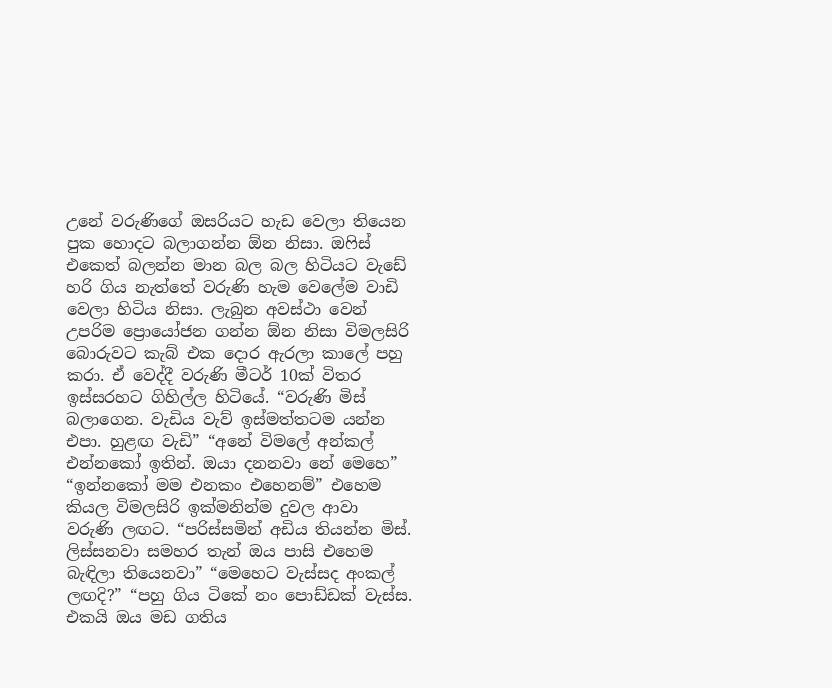උනේ වරුණිගේ ඔසරියට හැඩ වෙලා තියෙන පුක හොදට බලාගන්න ඕන නිසා. ඔෆිස් එකෙත් බලන්න මාන බල බල හිටියට වැඩේ හරි ගිය නැත්තේ වරුණි හැම වෙලේම වාඩි වෙලා හිටිය නිසා. ලැබුන අවස්ථා වෙන් උපරිම ප්‍රොයෝජන ගන්න ඕන නිසා විමලසිරි බොරුවට කැබ් එක දොර ඇරලා කාලේ පහු කරා. ඒ වෙද්දී වරුණි මීටර් 10ක් විතර ඉස්සරහට ගිහිල්ල හිටියේ. “වරුණි මිස් බලාගෙන. වැඩිය වැව් ඉස්මත්තටම යන්න එපා. හුළඟ වැඩි” “අනේ විමලේ අන්කල් එන්නකෝ ඉතින්. ඔයා දනනවා නේ මෙහෙ” “ඉන්නකෝ මම එනකං එහෙනම්” එහෙම කියල විමලසිරි ඉක්මනින්ම දුවල ආවා වරුණි ලඟට. “පරිස්සමින් අඩිය තියන්න මිස්. ලිස්සනවා සමහර තැන් ඔය පාසි එහෙම බැඳිලා තියෙනවා” “මෙහෙට වැස්සද අංකල් ලඟදි?” “පහු ගිය ටිකේ නං පොඩ්ඩක් වැස්ස. එකයි ඔය මඩ ගතිය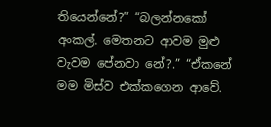තියෙන්නේ?” “බලන්නකෝ අංකල්. මෙතනට ආවම මුළු වැවම පේනවා නේ?.” “ඒකනේ මම මිස්ව එක්කගෙන ආවේ.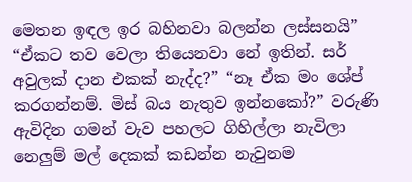මෙතන ඉඳල ඉර බහිනවා බලන්න ලස්සනයි” “ඒකට තව වෙලා තියෙනවා නේ ඉතින්. සර් අවුලක් දාන එකක් නැද්ද?” “නෑ ඒක මං ශේප් කරගන්නම්. මිස් බය නැතුව ඉන්නකෝ?” වරුණි ඇවිදින ගමන් වැව පහලට ගිහිල්ලා නැවිලා නෙලුම් මල් දෙකක් කඩන්න නැවුනම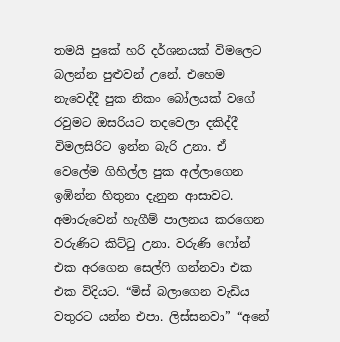තමයි පුකේ හරි දර්ශනයක් විමලෙට බලන්න පුළුවන් උනේ. එහෙම නැවෙද්දී පුක නිකං බෝලයක් වගේ රවුමට ඔසරියට තදවෙලා දකිද්දී විමලසිරිට ඉන්න බැරි උනා. ඒ වෙලේම ගිහිල්ල පුක අල්ලාගෙන ඉඹින්න හිතුනා දැනුන ආසාවට. අමාරුවෙන් හැගීම් පාලනය කරගෙන වරුණිට කිට්ටු උනා. වරුණි ෆෝන් එක අරගෙන සෙල්ෆි ගන්නවා එක එක විදියට. “මිස් බලාගෙන වැඩිය වතුරට යන්න එපා. ලිස්සනවා” “අනේ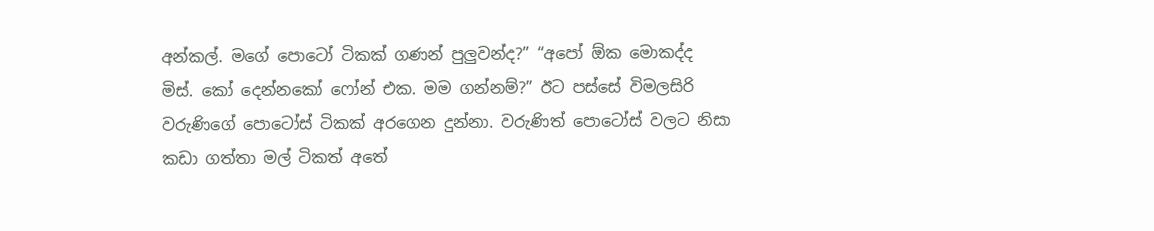අන්කල්. මගේ පොටෝ ටිකක් ගණන් පුලුවන්ද?” “අපෝ ඕක මොකද්ද මිස්. කෝ දෙන්නකෝ ෆෝන් එක. මම ගන්නම්?” ඊට පස්සේ විමලසිරි වරුණිගේ පොටෝස් ටිකක් අරගෙන දුන්නා. වරුණිත් පොටෝස් වලට නිසා කඩා ගත්තා මල් ටිකත් අතේ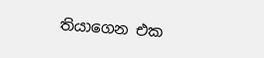තියාගෙන එක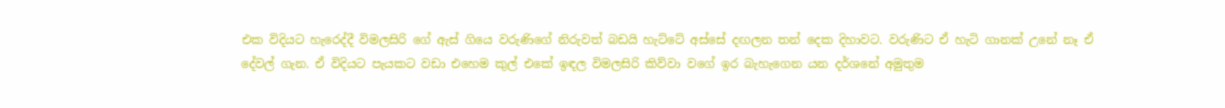එක විදියට හැරෙද්දී විමලසිරි ගේ ඇස් ගියෙ වරුණිගේ නිරුවත් බඩයි හැට්ටේ අස්සේ දඟලන තන් දෙක දිහාවට. වරුණිට ඒ හැටි ගානක් උනේ නෑ ඒ දේවල් ගැන. ඒ විදියට පැයකට වඩා එහෙම කුල් එකේ ඉඳල විමලසිරි කිව්වා වගේ ඉර බැහැගෙන යන දර්ශනේ අමුතුම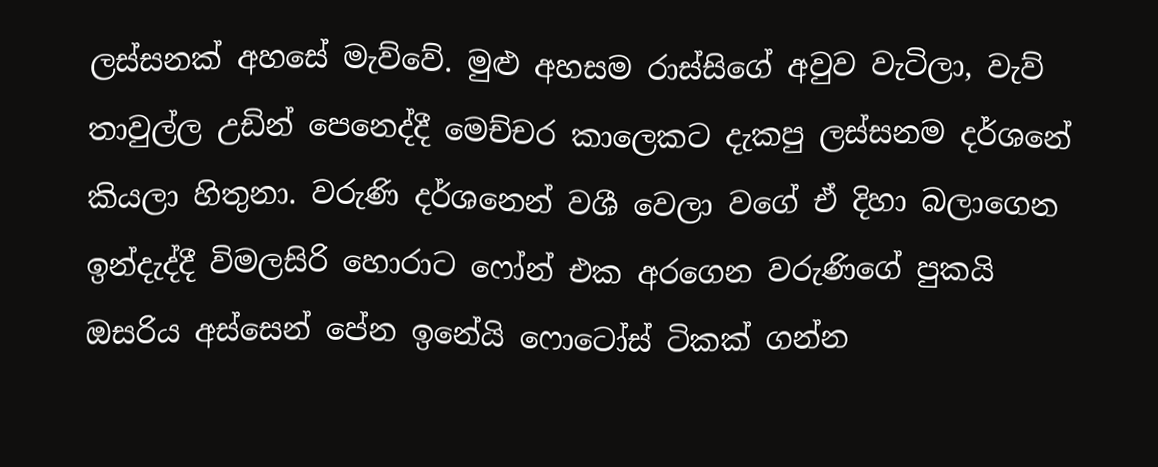ලස්සනක් අහසේ මැව්වේ. මුළු අහසම රාස්සිගේ අවුව වැටිලා, වැව් තාවුල්ල උඩින් පෙනෙද්දී මෙච්චර කාලෙකට දැකපු ලස්සනම දර්ශනේ කියලා හිතුනා. වරුණි දර්ශනෙන් වශී වෙලා වගේ ඒ දිහා බලාගෙන ඉන්දැද්දී විමලසිරි හොරාට ෆෝන් එක අරගෙන වරුණිගේ පුකයි ඔසරිය අස්සෙන් පේන ඉනේයි ෆොටෝස් ටිකක් ගන්න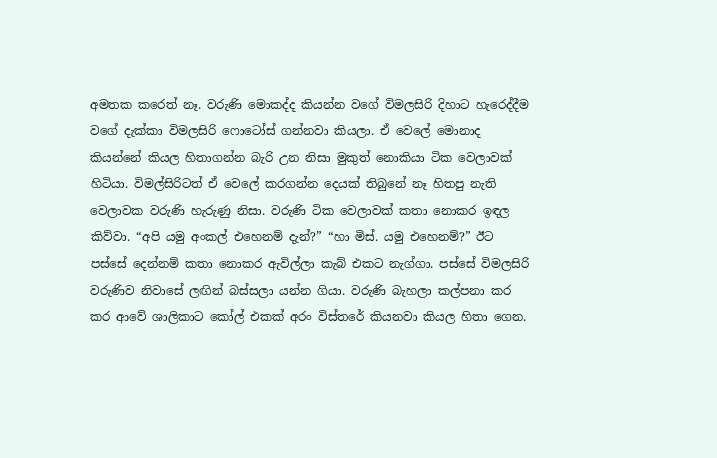අමතක කරෙත් නෑ. වරුණි මොකද්ද කියන්න වගේ විමලසිරි දිහාට හැරෙද්දීම වගේ දැක්කා විමලසිරි ෆොටෝස් ගන්නවා කියලා. ඒ වෙලේ මොනාද කියන්නේ කියල හිතාගන්න බැරි උන නිසා මුකුත් නොකියා ටික වෙලාවක් හිටියා. විමල්සිරිටත් ඒ වෙලේ කරගන්න දෙයක් තිබුනේ නෑ හිතපු නැති වෙලාවක වරුණි හැරුණු නිසා. වරුණි ටික වෙලාවක් කතා නොකර ඉඳල කිව්වා. “අපි යමු අංකල් එහෙනම් දැන්?” “හා මිස්. යමු එහෙනම්?” ඊට පස්සේ දෙන්නම් කතා නොකර ඇවිල්ලා කැබ් එකට නැග්ගා. පස්සේ විමලසිරි වරුණිව නිවාසේ ලඟින් බස්සලා යන්න ගියා. වරුණි බැහලා කල්පනා කර කර ආවේ ශාලිකාට කෝල් එකක් අරං විස්තරේ කියනවා කියල හිතා ගෙන.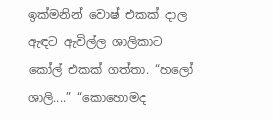ඉක්මනින් වොෂ් එකක් දාල ඇඳට ඇවිල්ල ශාලිකාට කෝල් එකක් ගත්තා. “හලෝ ශාලි....” “කොහොමද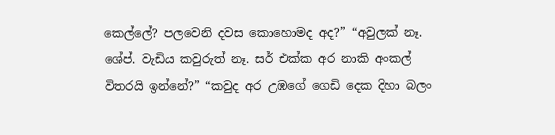කෙල්ලේ? පලවෙනි දවස කොහොමද අද?” “අවුලක් නෑ. ශේප්. වැඩිය කවුරුත් නෑ. සර් එක්ක අර නාකි අංකල් විතරයි ඉන්නේ?” “කවුද අර උඹගේ ගෙඩි දෙක දිහා බලං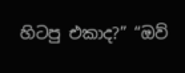හිටපු එකාද?” “ඔව්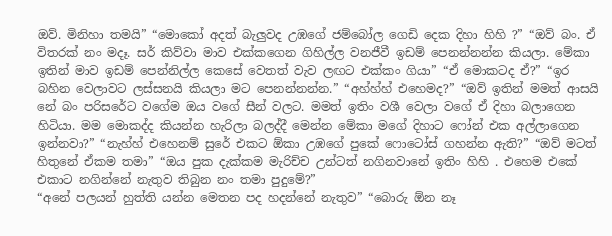ඔව්. මිනිහා තමයි” “මොකෝ අදත් බැලුවද උඹගේ ජම්බෝල ගෙඩි දෙක දිහා හිහි ?” “ඔව් බං. ඒ විතරක් නං මදෑ. සර් කිව්වා මාව එක්කගෙන ගිහිල්ල වනජීවී ඉඩම් පෙනන්නන්න කියලා. මේකා ඉතින් මාව ඉඩම් පෙන්නිල්ල කෙසේ වෙතත් වැව ලඟට එක්කං ගියා” “ඒ මොකටද ඒ?” “ඉර බහින වෙලාවට ලස්සනයි කියලා මට පෙනන්නන්න.” “අහ්හ්හ් එහෙමද?” “ඔව් ඉතින් මමත් ආසයි නේ බං පරිසරේට වගේම ඔය වගේ සීන් වලට. මමත් ඉතිං වශී වෙලා වගේ ඒ දිහා බලාගෙන හිටියා. මම මොකද්ද කියන්න හැරිලා බලද්දී මෙන්න මේකා මගේ දිහාට ෆෝන් එක අල්ලාගෙන ඉන්නවා?” “නැහ්හ් එහෙනම් සුරේ එකට ඕකා උඹගේ පුකේ ෆොටෝස් ගහන්න ඇති?” “ඔව් මටත් හිතුනේ ඒකම තමා” “ඔය පුක දැක්කම මැරිච්ච උන්ටත් නගිනවානේ ඉතිං හිහි . එහෙම එකේ එකාට නගින්නේ නැතුව තිබුන නං තමා පුදුමේ?”
“අනේ පලයන් හුත්ති යන්න මෙතන පද හදන්නේ නැතුව” “බොරු ඕන නෑ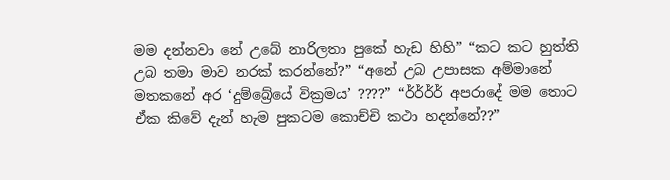මම දන්නවා නේ උබේ නාරිලතා පුකේ හැඩ හිහි” “කට කට හුත්ති උබ තමා මාව නරක් කරන්නේ?” “අනේ උබ උපාසක අම්මානේ මතකනේ අර ‘දුම්බ්‍රේයේ වික්‍රමය’ ????” “ර්ර්ර්ර් අපරාදේ මම තොට ඒක කිවේ දැන් හැම පුකටම කොච්චි කථා හදන්නේ??”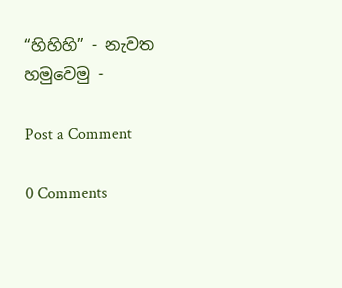“හිහිහි” - නැවත හමුවෙමු -

Post a Comment

0 Comments